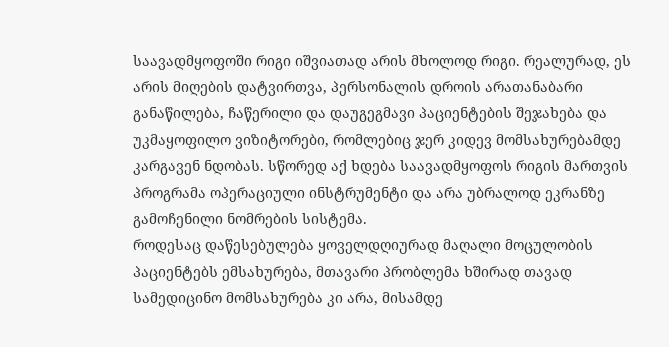საავადმყოფოში რიგი იშვიათად არის მხოლოდ რიგი. რეალურად, ეს არის მიღების დატვირთვა, პერსონალის დროის არათანაბარი განაწილება, ჩაწერილი და დაუგეგმავი პაციენტების შეჯახება და უკმაყოფილო ვიზიტორები, რომლებიც ჯერ კიდევ მომსახურებამდე კარგავენ ნდობას. სწორედ აქ ხდება საავადმყოფოს რიგის მართვის პროგრამა ოპერაციული ინსტრუმენტი და არა უბრალოდ ეკრანზე გამოჩენილი ნომრების სისტემა.
როდესაც დაწესებულება ყოველდღიურად მაღალი მოცულობის პაციენტებს ემსახურება, მთავარი პრობლემა ხშირად თავად სამედიცინო მომსახურება კი არა, მისამდე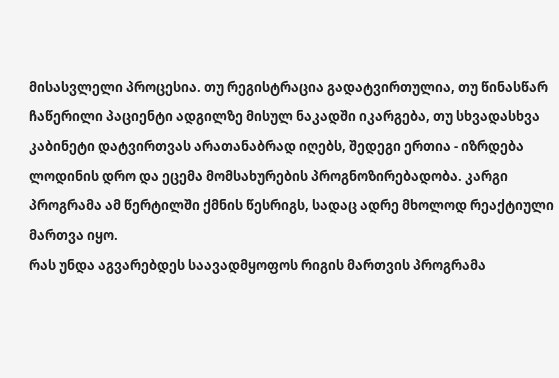მისასვლელი პროცესია. თუ რეგისტრაცია გადატვირთულია, თუ წინასწარ ჩაწერილი პაციენტი ადგილზე მისულ ნაკადში იკარგება, თუ სხვადასხვა კაბინეტი დატვირთვას არათანაბრად იღებს, შედეგი ერთია - იზრდება ლოდინის დრო და ეცემა მომსახურების პროგნოზირებადობა. კარგი პროგრამა ამ წერტილში ქმნის წესრიგს, სადაც ადრე მხოლოდ რეაქტიული მართვა იყო.
რას უნდა აგვარებდეს საავადმყოფოს რიგის მართვის პროგრამა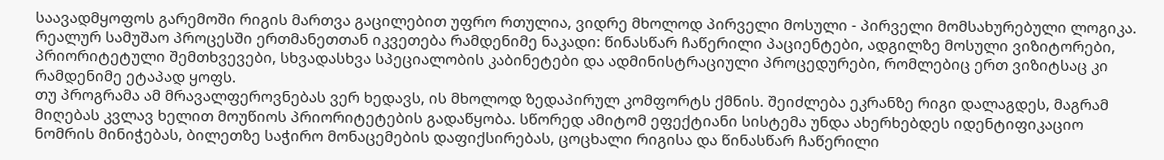საავადმყოფოს გარემოში რიგის მართვა გაცილებით უფრო რთულია, ვიდრე მხოლოდ პირველი მოსული - პირველი მომსახურებული ლოგიკა. რეალურ სამუშაო პროცესში ერთმანეთთან იკვეთება რამდენიმე ნაკადი: წინასწარ ჩაწერილი პაციენტები, ადგილზე მოსული ვიზიტორები, პრიორიტეტული შემთხვევები, სხვადასხვა სპეციალობის კაბინეტები და ადმინისტრაციული პროცედურები, რომლებიც ერთ ვიზიტსაც კი რამდენიმე ეტაპად ყოფს.
თუ პროგრამა ამ მრავალფეროვნებას ვერ ხედავს, ის მხოლოდ ზედაპირულ კომფორტს ქმნის. შეიძლება ეკრანზე რიგი დალაგდეს, მაგრამ მიღებას კვლავ ხელით მოუწიოს პრიორიტეტების გადაწყობა. სწორედ ამიტომ ეფექტიანი სისტემა უნდა ახერხებდეს იდენტიფიკაციო ნომრის მინიჭებას, ბილეთზე საჭირო მონაცემების დაფიქსირებას, ცოცხალი რიგისა და წინასწარ ჩაწერილი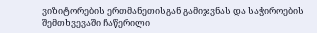ვიზიტორების ერთმანეთისგან გამიჯვნას და საჭიროების შემთხვევაში ჩაწერილი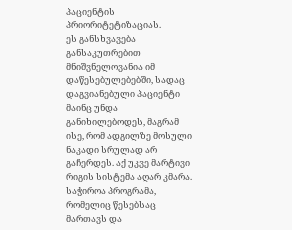პაციენტის პრიორიტეტიზაციას.
ეს განსხვავება განსაკუთრებით მნიშვნელოვანია იმ დაწესებულებებში, სადაც დაგვიანებული პაციენტი მაინც უნდა განიხილებოდეს, მაგრამ ისე, რომ ადგილზე მოსული ნაკადი სრულად არ გაჩერდეს. აქ უკვე მარტივი რიგის სისტემა აღარ კმარა. საჭიროა პროგრამა, რომელიც წესებსაც მართავს და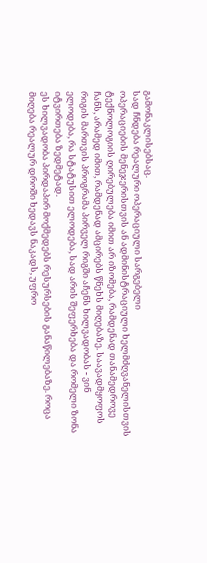გამონაკლისებსაც.
სად ჩნდება რეალური ოპერაციული სარგებელი
ოპერაციების მენეჯერისთვის ან ადმინისტრაციული ხელმძღვანელისთვის ტექნოლოგიის ღირებულება იმით არ იზომება, რამდენად თანამედროვე ჩანს, არამედ იმით, რამდენად ამცირებს წნეხს მიღებაზე. საავადმყოფოს რიგის მართვის პროგრამა პირველ რიგში აჩენს ხილვადობას - ვინ ელოდება, რა სტატუსით ელოდება, სად არის შეფერხება და რომელი ზონა იტვირთება ზედმეტად.
ეს ხილვადობა პირდაპირ მოქმედებს რესურსების განაწილებაზე. როცა მიღება რეალურ დროში ხედავს ნაკადს, უფრო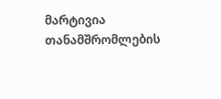მარტივია თანამშრომლების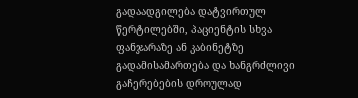გადაადგილება დატვირთულ წერტილებში, პაციენტის სხვა ფანჯარაზე ან კაბინეტზე გადამისამართება და ხანგრძლივი გაჩერებების დროულად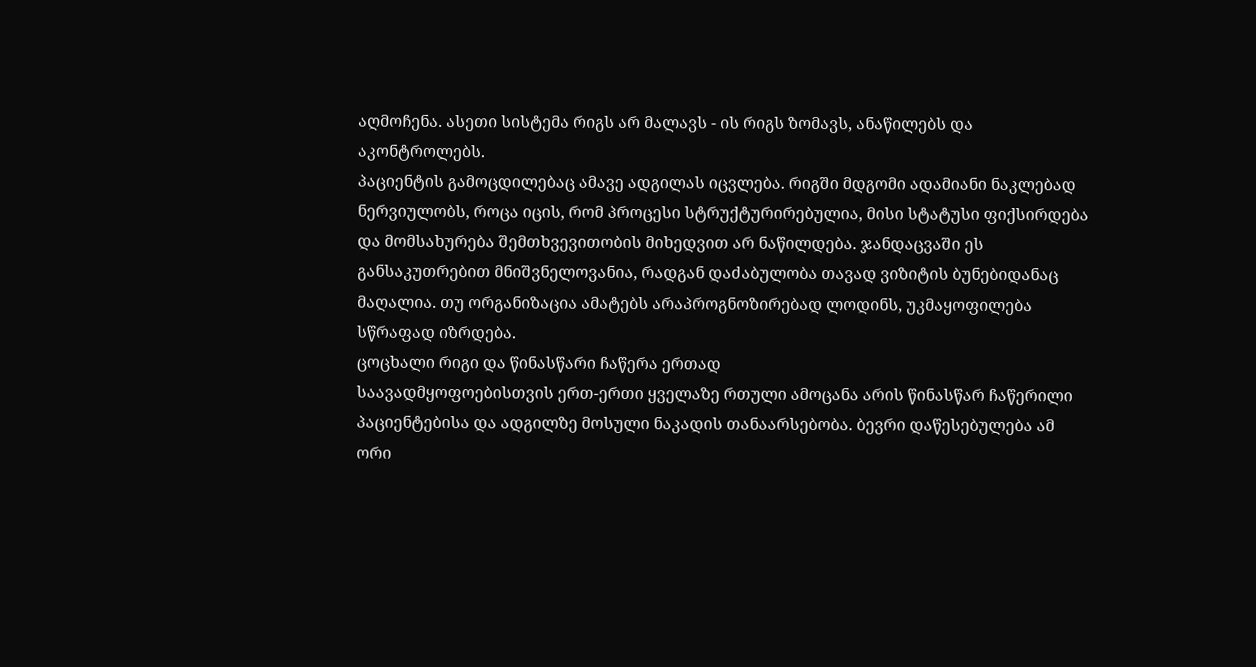აღმოჩენა. ასეთი სისტემა რიგს არ მალავს - ის რიგს ზომავს, ანაწილებს და აკონტროლებს.
პაციენტის გამოცდილებაც ამავე ადგილას იცვლება. რიგში მდგომი ადამიანი ნაკლებად ნერვიულობს, როცა იცის, რომ პროცესი სტრუქტურირებულია, მისი სტატუსი ფიქსირდება და მომსახურება შემთხვევითობის მიხედვით არ ნაწილდება. ჯანდაცვაში ეს განსაკუთრებით მნიშვნელოვანია, რადგან დაძაბულობა თავად ვიზიტის ბუნებიდანაც მაღალია. თუ ორგანიზაცია ამატებს არაპროგნოზირებად ლოდინს, უკმაყოფილება სწრაფად იზრდება.
ცოცხალი რიგი და წინასწარი ჩაწერა ერთად
საავადმყოფოებისთვის ერთ-ერთი ყველაზე რთული ამოცანა არის წინასწარ ჩაწერილი პაციენტებისა და ადგილზე მოსული ნაკადის თანაარსებობა. ბევრი დაწესებულება ამ ორი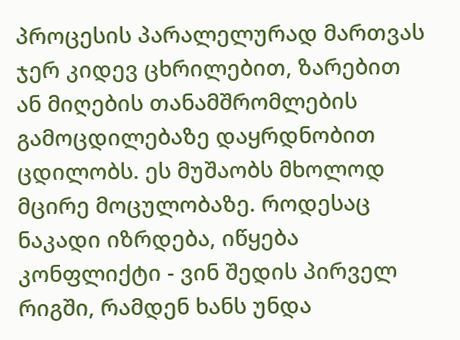პროცესის პარალელურად მართვას ჯერ კიდევ ცხრილებით, ზარებით ან მიღების თანამშრომლების გამოცდილებაზე დაყრდნობით ცდილობს. ეს მუშაობს მხოლოდ მცირე მოცულობაზე. როდესაც ნაკადი იზრდება, იწყება კონფლიქტი - ვინ შედის პირველ რიგში, რამდენ ხანს უნდა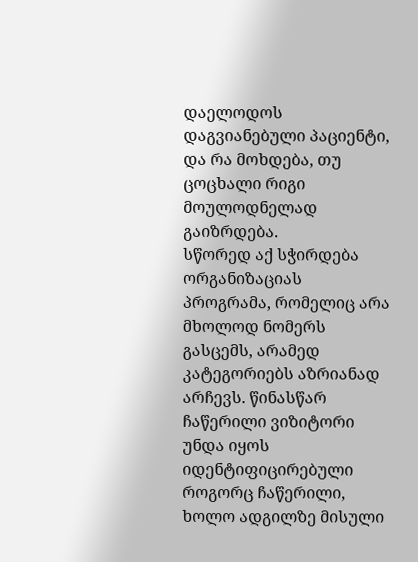დაელოდოს დაგვიანებული პაციენტი, და რა მოხდება, თუ ცოცხალი რიგი მოულოდნელად გაიზრდება.
სწორედ აქ სჭირდება ორგანიზაციას პროგრამა, რომელიც არა მხოლოდ ნომერს გასცემს, არამედ კატეგორიებს აზრიანად არჩევს. წინასწარ ჩაწერილი ვიზიტორი უნდა იყოს იდენტიფიცირებული როგორც ჩაწერილი, ხოლო ადგილზე მისული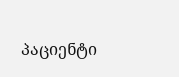პაციენტი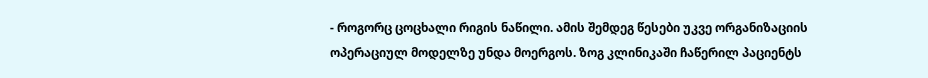- როგორც ცოცხალი რიგის ნაწილი. ამის შემდეგ წესები უკვე ორგანიზაციის ოპერაციულ მოდელზე უნდა მოერგოს. ზოგ კლინიკაში ჩაწერილ პაციენტს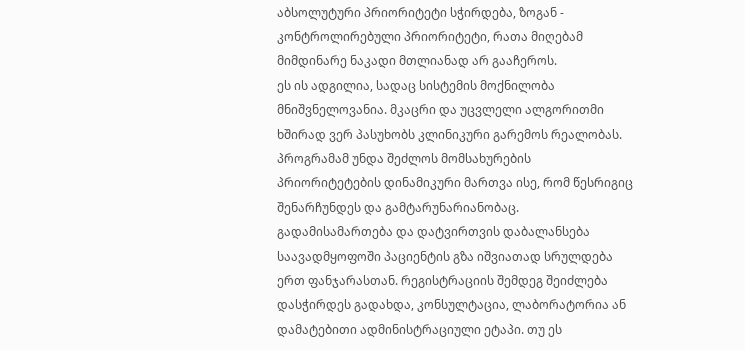აბსოლუტური პრიორიტეტი სჭირდება, ზოგან - კონტროლირებული პრიორიტეტი, რათა მიღებამ მიმდინარე ნაკადი მთლიანად არ გააჩეროს.
ეს ის ადგილია, სადაც სისტემის მოქნილობა მნიშვნელოვანია. მკაცრი და უცვლელი ალგორითმი ხშირად ვერ პასუხობს კლინიკური გარემოს რეალობას. პროგრამამ უნდა შეძლოს მომსახურების პრიორიტეტების დინამიკური მართვა ისე, რომ წესრიგიც შენარჩუნდეს და გამტარუნარიანობაც.
გადამისამართება და დატვირთვის დაბალანსება
საავადმყოფოში პაციენტის გზა იშვიათად სრულდება ერთ ფანჯარასთან. რეგისტრაციის შემდეგ შეიძლება დასჭირდეს გადახდა, კონსულტაცია, ლაბორატორია ან დამატებითი ადმინისტრაციული ეტაპი. თუ ეს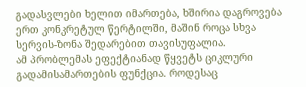გადასვლები ხელით იმართება, ხშირია დაგროვება ერთ კონკრეტულ წერტილში, მაშინ როცა სხვა სერვის-ზონა შედარებით თავისუფალია.
ამ პრობლემას ეფექტიანად წყვეტს ციკლური გადამისამართების ფუნქცია. როდესაც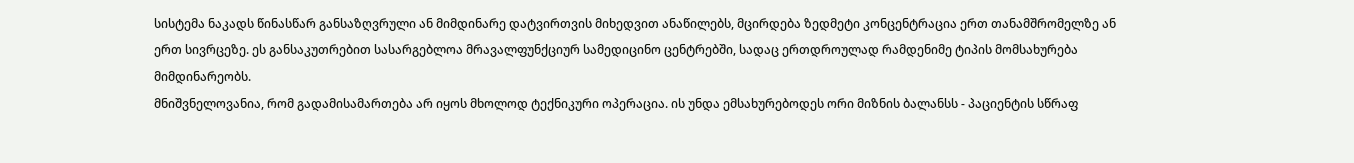სისტემა ნაკადს წინასწარ განსაზღვრული ან მიმდინარე დატვირთვის მიხედვით ანაწილებს, მცირდება ზედმეტი კონცენტრაცია ერთ თანამშრომელზე ან ერთ სივრცეზე. ეს განსაკუთრებით სასარგებლოა მრავალფუნქციურ სამედიცინო ცენტრებში, სადაც ერთდროულად რამდენიმე ტიპის მომსახურება მიმდინარეობს.
მნიშვნელოვანია, რომ გადამისამართება არ იყოს მხოლოდ ტექნიკური ოპერაცია. ის უნდა ემსახურებოდეს ორი მიზნის ბალანსს - პაციენტის სწრაფ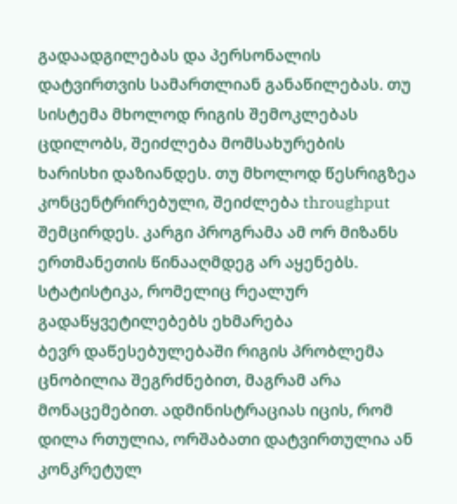გადაადგილებას და პერსონალის დატვირთვის სამართლიან განაწილებას. თუ სისტემა მხოლოდ რიგის შემოკლებას ცდილობს, შეიძლება მომსახურების ხარისხი დაზიანდეს. თუ მხოლოდ წესრიგზეა კონცენტრირებული, შეიძლება throughput შემცირდეს. კარგი პროგრამა ამ ორ მიზანს ერთმანეთის წინააღმდეგ არ აყენებს.
სტატისტიკა, რომელიც რეალურ გადაწყვეტილებებს ეხმარება
ბევრ დაწესებულებაში რიგის პრობლემა ცნობილია შეგრძნებით, მაგრამ არა მონაცემებით. ადმინისტრაციას იცის, რომ დილა რთულია, ორშაბათი დატვირთულია ან კონკრეტულ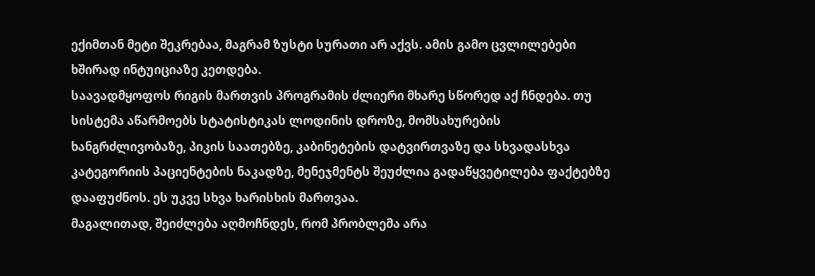ექიმთან მეტი შეკრებაა, მაგრამ ზუსტი სურათი არ აქვს. ამის გამო ცვლილებები ხშირად ინტუიციაზე კეთდება.
საავადმყოფოს რიგის მართვის პროგრამის ძლიერი მხარე სწორედ აქ ჩნდება. თუ სისტემა აწარმოებს სტატისტიკას ლოდინის დროზე, მომსახურების ხანგრძლივობაზე, პიკის საათებზე, კაბინეტების დატვირთვაზე და სხვადასხვა კატეგორიის პაციენტების ნაკადზე, მენეჯმენტს შეუძლია გადაწყვეტილება ფაქტებზე დააფუძნოს. ეს უკვე სხვა ხარისხის მართვაა.
მაგალითად, შეიძლება აღმოჩნდეს, რომ პრობლემა არა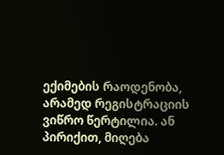ექიმების რაოდენობა, არამედ რეგისტრაციის ვიწრო წერტილია. ან პირიქით, მიღება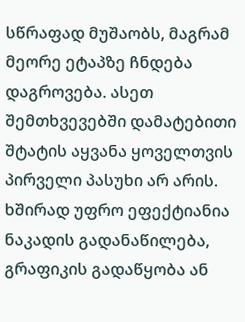სწრაფად მუშაობს, მაგრამ მეორე ეტაპზე ჩნდება დაგროვება. ასეთ შემთხვევებში დამატებითი შტატის აყვანა ყოველთვის პირველი პასუხი არ არის. ხშირად უფრო ეფექტიანია ნაკადის გადანაწილება, გრაფიკის გადაწყობა ან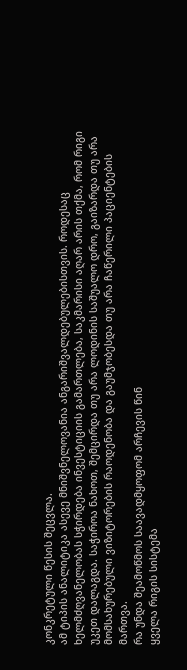კონკრეტული წესის შეცვლა.
ამ ტიპის ანალიტიკა ასევე მნიშვნელოვანია ანგარიშვალდებულებისთვის. როდესაც ხელმძღვანელობას სჭირდება ინვესტიციის გამართლება, საკმარისი აღარ არის თქმა, რომ რიგი უკეთ დალაგდა. საჭიროა ნახოთ, შემცირდა თუ არა ლოდინის საშუალო დრო, გაიზარდა თუ არა მომსახურებული ვიზიტორების რაოდენობა და გაუმჯობესდა თუ არა ჩაწერილი პაციენტების მართვა.
რა უნდა შეამოწმოს საავადმყოფომ არჩევის წინ
ყველა რიგის სისტემა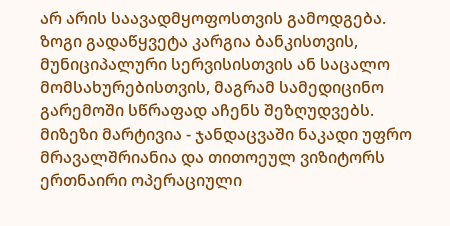არ არის საავადმყოფოსთვის გამოდგება. ზოგი გადაწყვეტა კარგია ბანკისთვის, მუნიციპალური სერვისისთვის ან საცალო მომსახურებისთვის, მაგრამ სამედიცინო გარემოში სწრაფად აჩენს შეზღუდვებს. მიზეზი მარტივია - ჯანდაცვაში ნაკადი უფრო მრავალშრიანია და თითოეულ ვიზიტორს ერთნაირი ოპერაციული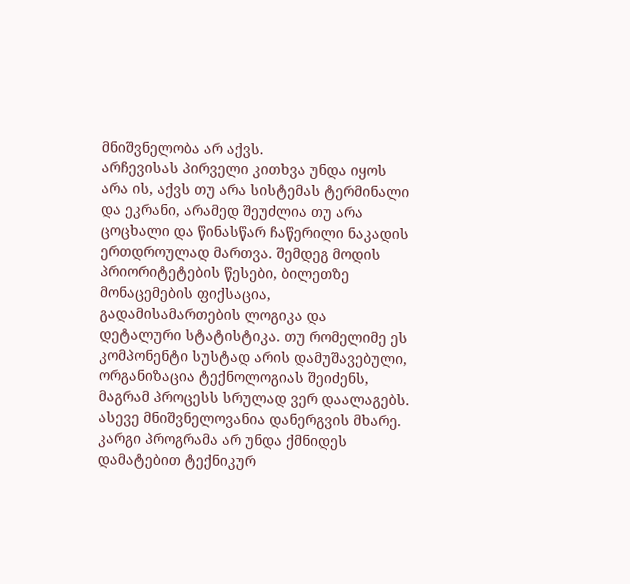მნიშვნელობა არ აქვს.
არჩევისას პირველი კითხვა უნდა იყოს არა ის, აქვს თუ არა სისტემას ტერმინალი და ეკრანი, არამედ შეუძლია თუ არა ცოცხალი და წინასწარ ჩაწერილი ნაკადის ერთდროულად მართვა. შემდეგ მოდის პრიორიტეტების წესები, ბილეთზე მონაცემების ფიქსაცია, გადამისამართების ლოგიკა და დეტალური სტატისტიკა. თუ რომელიმე ეს კომპონენტი სუსტად არის დამუშავებული, ორგანიზაცია ტექნოლოგიას შეიძენს, მაგრამ პროცესს სრულად ვერ დაალაგებს.
ასევე მნიშვნელოვანია დანერგვის მხარე. კარგი პროგრამა არ უნდა ქმნიდეს დამატებით ტექნიკურ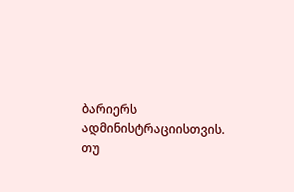ბარიერს ადმინისტრაციისთვის. თუ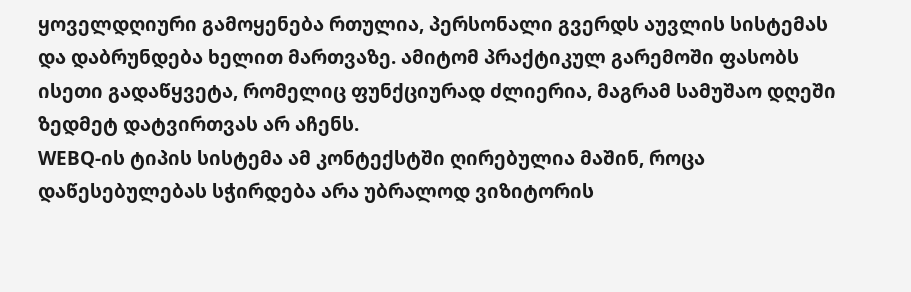ყოველდღიური გამოყენება რთულია, პერსონალი გვერდს აუვლის სისტემას და დაბრუნდება ხელით მართვაზე. ამიტომ პრაქტიკულ გარემოში ფასობს ისეთი გადაწყვეტა, რომელიც ფუნქციურად ძლიერია, მაგრამ სამუშაო დღეში ზედმეტ დატვირთვას არ აჩენს.
WEBQ-ის ტიპის სისტემა ამ კონტექსტში ღირებულია მაშინ, როცა დაწესებულებას სჭირდება არა უბრალოდ ვიზიტორის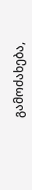გამოძახება,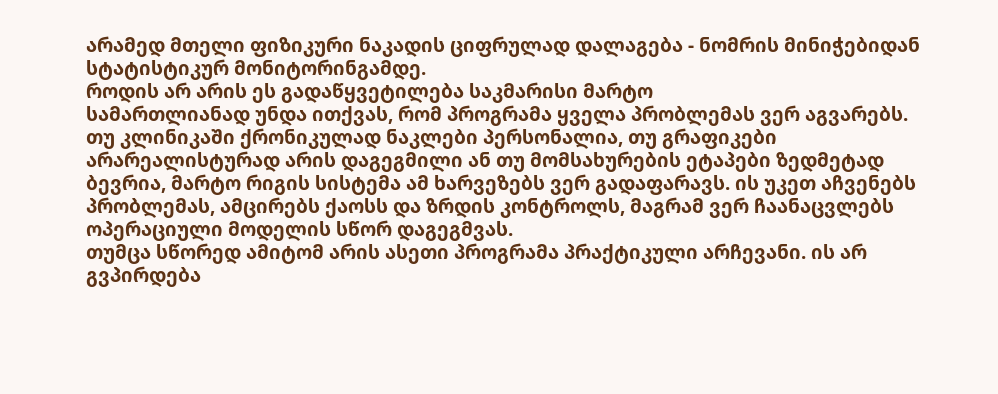არამედ მთელი ფიზიკური ნაკადის ციფრულად დალაგება - ნომრის მინიჭებიდან სტატისტიკურ მონიტორინგამდე.
როდის არ არის ეს გადაწყვეტილება საკმარისი მარტო
სამართლიანად უნდა ითქვას, რომ პროგრამა ყველა პრობლემას ვერ აგვარებს. თუ კლინიკაში ქრონიკულად ნაკლები პერსონალია, თუ გრაფიკები არარეალისტურად არის დაგეგმილი ან თუ მომსახურების ეტაპები ზედმეტად ბევრია, მარტო რიგის სისტემა ამ ხარვეზებს ვერ გადაფარავს. ის უკეთ აჩვენებს პრობლემას, ამცირებს ქაოსს და ზრდის კონტროლს, მაგრამ ვერ ჩაანაცვლებს ოპერაციული მოდელის სწორ დაგეგმვას.
თუმცა სწორედ ამიტომ არის ასეთი პროგრამა პრაქტიკული არჩევანი. ის არ გვპირდება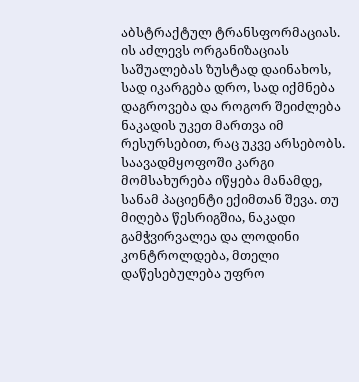აბსტრაქტულ ტრანსფორმაციას. ის აძლევს ორგანიზაციას საშუალებას ზუსტად დაინახოს, სად იკარგება დრო, სად იქმნება დაგროვება და როგორ შეიძლება ნაკადის უკეთ მართვა იმ რესურსებით, რაც უკვე არსებობს.
საავადმყოფოში კარგი მომსახურება იწყება მანამდე, სანამ პაციენტი ექიმთან შევა. თუ მიღება წესრიგშია, ნაკადი გამჭვირვალეა და ლოდინი კონტროლდება, მთელი დაწესებულება უფრო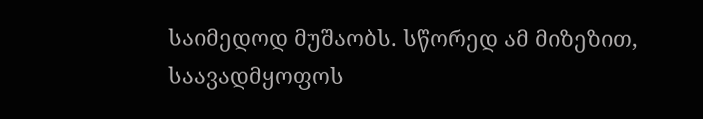საიმედოდ მუშაობს. სწორედ ამ მიზეზით, საავადმყოფოს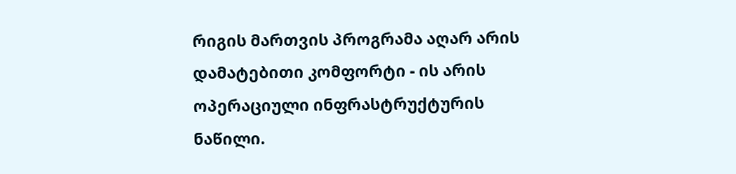რიგის მართვის პროგრამა აღარ არის დამატებითი კომფორტი - ის არის ოპერაციული ინფრასტრუქტურის ნაწილი.